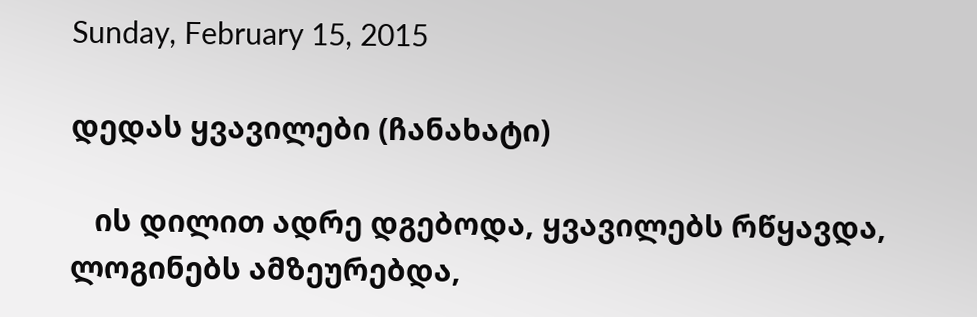Sunday, February 15, 2015

დედას ყვავილები (ჩანახატი)

   ის დილით ადრე დგებოდა, ყვავილებს რწყავდა, ლოგინებს ამზეურებდა,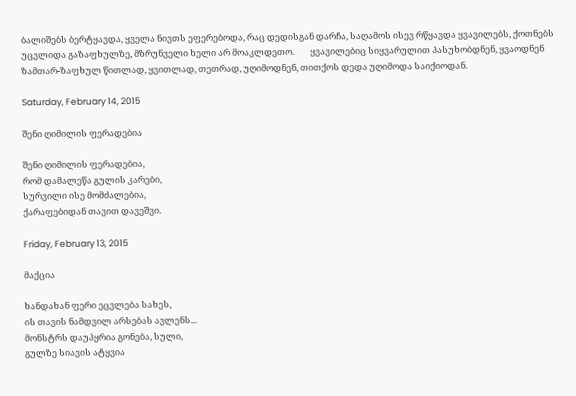ბალიშებს ბერტყავდა, ყველა ნივთს ეფერებოდა, რაც დედისგან დარჩა, საღამოს ისევ რწყავდა ყვავილებს, ქოთნებს უცვლიდა გაზაფხულზე, მზრუნველი ხელი არ მოაკლდეთო.        ყვავილებიც სიყვარულით პასუხობდნენ, ყვაოდნენ ზამთარ-ზაფხულ წითლად, ყვითლად, თეთრად, უღიმოდნენ, თითქოს დედა უღიმოდა საიქიოდან.

Saturday, February 14, 2015

შენი ღიმილის ფერადებია

შენი ღიმილის ფერადებია,
რომ დამალეწა გულის კარები,
სურვილი ისე მომძალებია,
ქარაფებიდან თავით დავეშვი.

Friday, February 13, 2015

მაქცია

ხანდახან ფერი ეცვლება სახეს,
ის თავის ნამდვილ არსებას ავლენს...
მონსტრს დაუპყრია გონება, სული,
გულზე სიავის ატყვია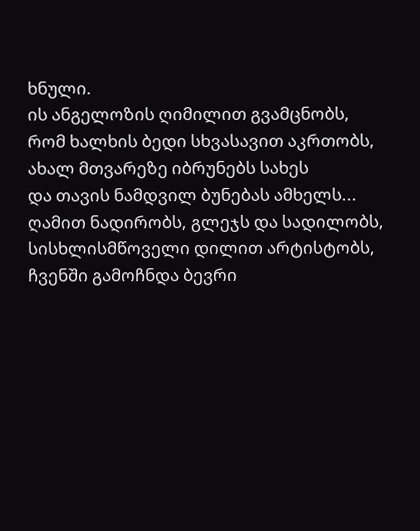ხნული.
ის ანგელოზის ღიმილით გვამცნობს,
რომ ხალხის ბედი სხვასავით აკრთობს,
ახალ მთვარეზე იბრუნებს სახეს
და თავის ნამდვილ ბუნებას ამხელს...
ღამით ნადირობს, გლეჯს და სადილობს,
სისხლისმწოველი დილით არტისტობს,
ჩვენში გამოჩნდა ბევრი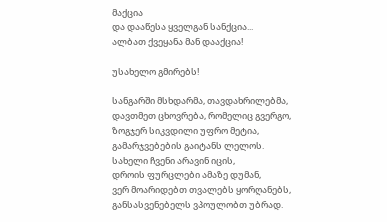მაქცია
და დააწესა ყველგან სანქცია...
ალბათ ქვეყანა მან დააქცია!

უსახელო გმირებს!

სანგარში მსხდარმა, თავდახრილებმა,
დავთმეთ ცხოვრება, რომელიც გვერგო,
ზოგჯერ სიკვდილი უფრო მეტია,
გამარჯვებების გაიტანს ლელოს.
სახელი ჩვენი არავინ იცის,
დროის ფურცლები ამაზე დუმან,
ვერ მოარიდებთ თვალებს ყორღანებს,
განსასვენებელს ვპოულობთ უბრად.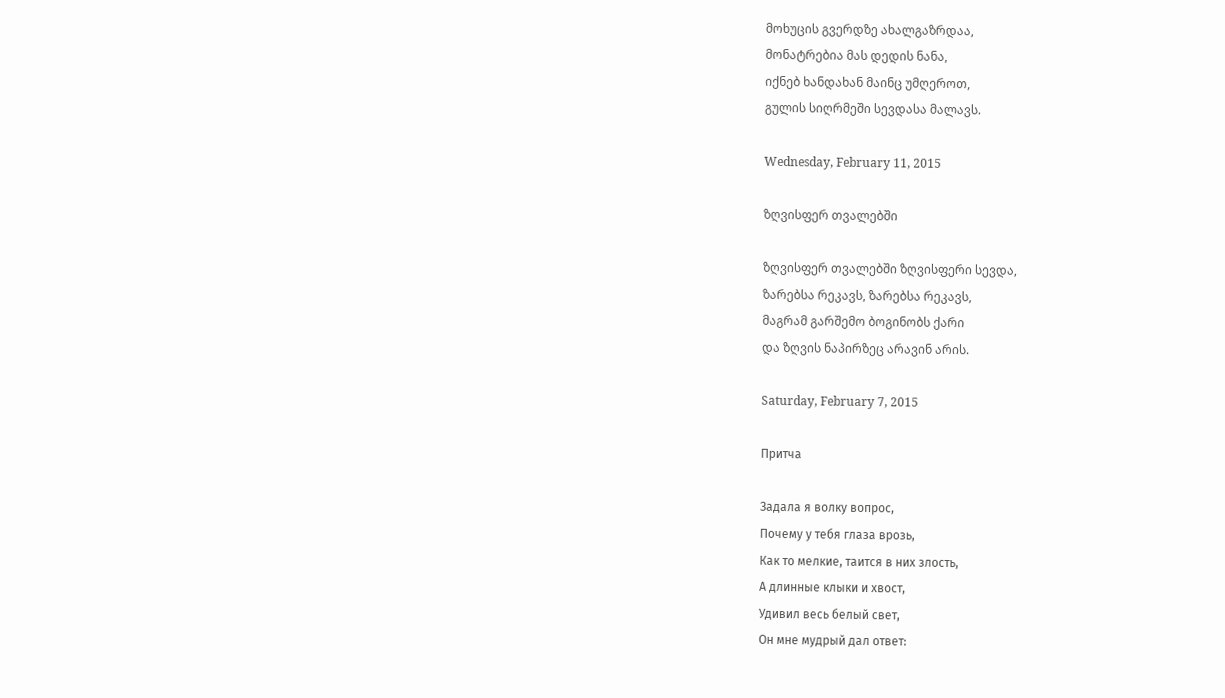მოხუცის გვერდზე ახალგაზრდაა,
მონატრებია მას დედის ნანა,
იქნებ ხანდახან მაინც უმღეროთ,
გულის სიღრმეში სევდასა მალავს.

Wednesday, February 11, 2015

ზღვისფერ თვალებში

ზღვისფერ თვალებში ზღვისფერი სევდა,
ზარებსა რეკავს, ზარებსა რეკავს,
მაგრამ გარშემო ბოგინობს ქარი
და ზღვის ნაპირზეც არავინ არის.

Saturday, February 7, 2015

Притча

Задала я волку вопрос,
Почему у тебя глаза врозь,
Как то мелкие, таится в них злость,
А длинные клыки и хвост,
Удивил весь белый свет,
Он мне мудрый дал ответ: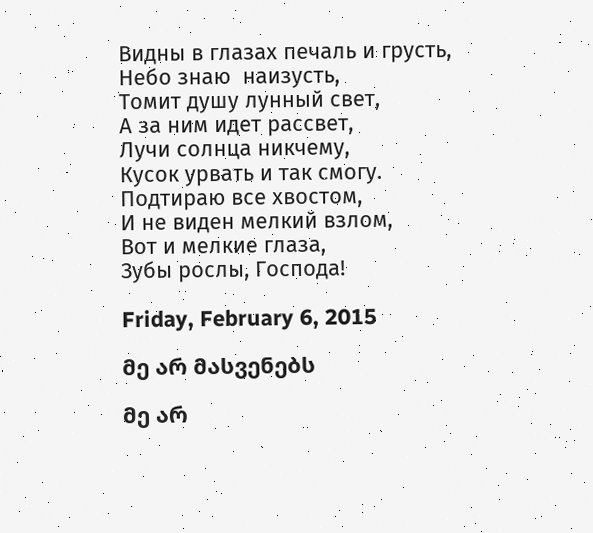Видны в глазах печаль и грусть,
Небо знаю  наизусть,
Томит душу лунный свет,
А за ним идет рассвет,
Лучи солнца никчему,
Кусок урвать и так смогу.
Подтираю все хвостом,
И не виден мелкий взлом,
Вот и мелкие глаза,
Зубы рослы, Господа!

Friday, February 6, 2015

მე არ მასვენებს

მე არ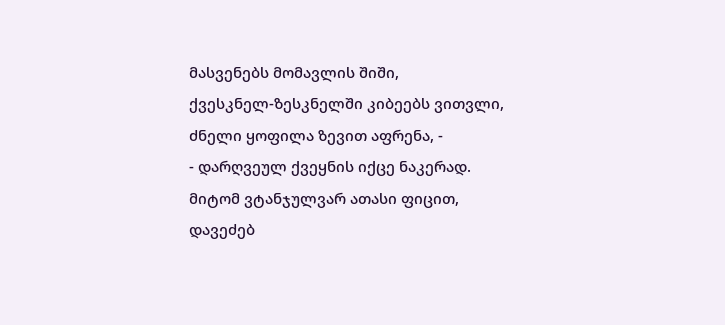მასვენებს მომავლის შიში,
ქვესკნელ-ზესკნელში კიბეებს ვითვლი,
ძნელი ყოფილა ზევით აფრენა, -
- დარღვეულ ქვეყნის იქცე ნაკერად.
მიტომ ვტანჯულვარ ათასი ფიცით,
დავეძებ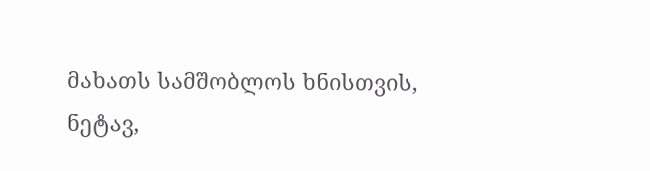მახათს სამშობლოს ხნისთვის,
ნეტავ,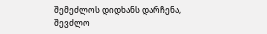შემეძლოს დიდხანს დარჩენა,
შევძლო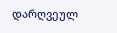დარღვეულ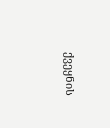ქვეყნის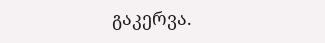გაკერვა.